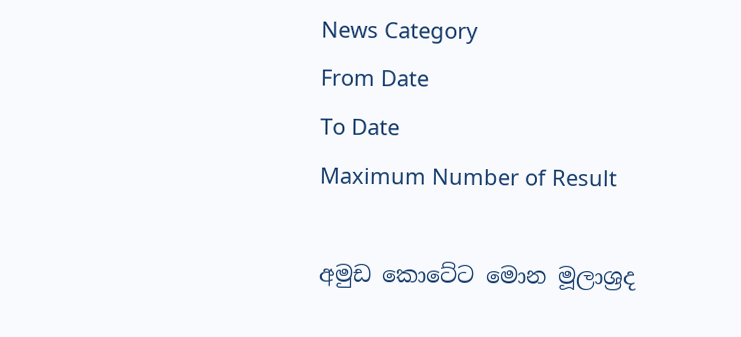News Category
From Date
To Date
Maximum Number of Result

අමුඩ කොටේට මොන මූලාශ්‍රද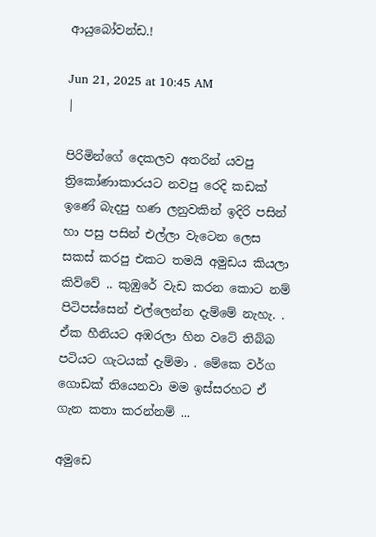ආයුබෝවන්ඩ.!

Jun 21, 2025 at 10:45 AM
|

පිරිමින්ගේ දෙකලව අතරින් යවපු ත්‍රිකෝණාකාරයට නවපු රෙදි කඩක් ඉණේ බැදපු හණ ලනුවකින් ඉදිරි පසින් හා පසු පසින් එල්ලා වැටෙන ලෙස සකස් කරපු එකට තමයි අමුඩය කියලා කිව්වේ .. කුඹුරේ වැඩ කරන කොට නම් පිටිපස්සෙන් එල්ලෙන්න දැම්මේ නැහැ. . ඒක හීනියට අඹරලා හින වටේ තිබ්බ පටියට ගැටයක් දැම්මා . මේකෙ වර්ග ගොඩක් තියෙනවා මම ඉස්සරහට ඒ ගැන කතා කරන්නම් ...

අමුඩෙ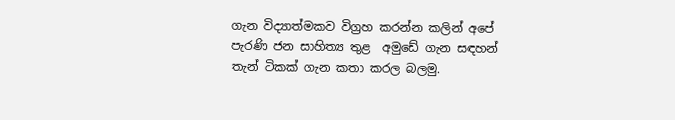ගැන විද්‍යාත්මකව විග්‍රහ කරන්න කලින් අපේ පැරණි ජන සාහිත්‍ය තුළ  අමුඩේ ගැන සඳහන් තැන් ටිකක් ගැන කතා කරල බලමු.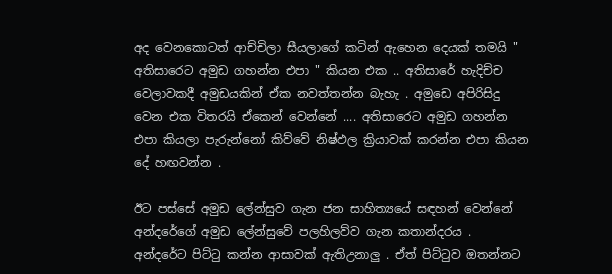අද වෙනකොටත් ආච්චිලා සීයලාගේ කටින් ඇහෙන දෙයක් තමයි " අතිසාරෙට අමුඩ ගහන්න එපා " කියන එක .. අතිසාරේ හැදිච්ච වෙලාවකදී අමුඩයකින් ඒක නවත්තන්න බැහැ . අමුඩෙ අපිරිසිදු වෙන එක විතරයි ඒකෙන් වෙන්නේ .... අතිසාරෙට අමුඩ ගහන්න එපා කියලා පැරුන්නෝ කිව්වේ නිෂ්ඵල ක්‍රියාවක් කරන්න එපා කියන දේ හඟවන්න .

ඊට පස්සේ අමුඩ ලේන්සුව ගැන ජන සාහිත්‍යයේ සඳහන් වෙන්නේ අන්දරේගේ අමුඩ ලේන්සුවේ පලහිලව්ව ගැන කතාන්දරය .  අන්දරේට පිට්ටු කන්න ආසාවක් ඇතිඋනාලු . ඒත් පිට්ටුව ඔතන්නට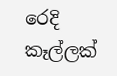රෙදි කෑල්ලක්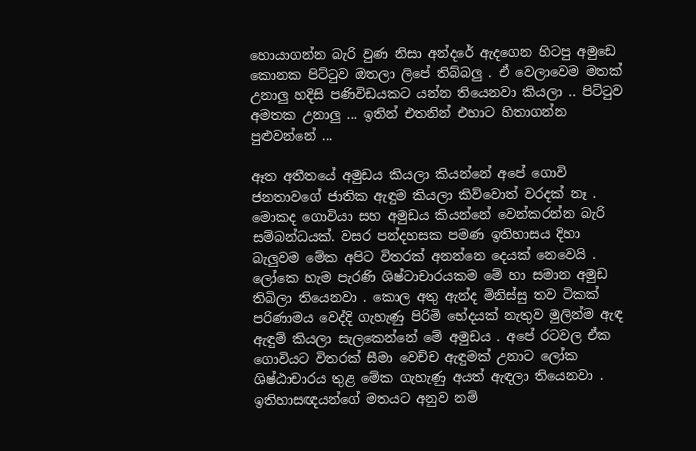හොයාගන්න බැරි වුණ නිසා අන්දරේ ඇදගෙන හිටපු අමුඩෙ කොනක පිට්ටුව ඔතලා ලිපේ තිබ්බලු . ඒ වෙලාවෙම මතක් උනාලු හදිසි පණිවිඩයකට යන්න තියෙනවා කියලා .. පිට්ටුව අමතක උනාලු ... ඉතින් එතනින් එහාට හිතාගන්න පුළුවන්නේ ...

ඈත අතීතයේ අමුඩය කියලා කියන්නේ අපේ ගොවි ජනතාවගේ ජාතික ඇඳුම කියලා කිව්වොත් වරදක් නෑ . මොකද ගොවියා සහ අමුඩය කියන්නේ වෙන්කරන්න බැරි සම්බන්ධයක්. වසර පන්දහසක පමණ ඉතිහාසය දිහා බැලුවම මේක අපිට විතරක් අනන්නෙ දෙයක් නෙවෙයි . ලෝකෙ හැම පැරණි ශිෂ්ටාචාරයකම මේ හා සමාන අමුඩ තිබිලා තියෙනවා . කොල අතු ඇන්ද මිනිස්සු තව ටිකක් පරිණාමය වෙද්දි ගැහැණු පිරිමි භේදයක් නැතුව මුලින්ම ඇඳ ඇඳුම් කියලා සැලකෙන්නේ මේ අමුඩය . අපේ රටවල ඒක ගොවියට විතරක් සීමා වෙච්ච ඇඳුමක් උනාට ලෝක ශිෂ්ඨාචාරය තුළ මේක ගැහැණු අයත් ඇඳලා තියෙනවා . ඉතිහාසඥයන්ගේ මතයට අනුව නම්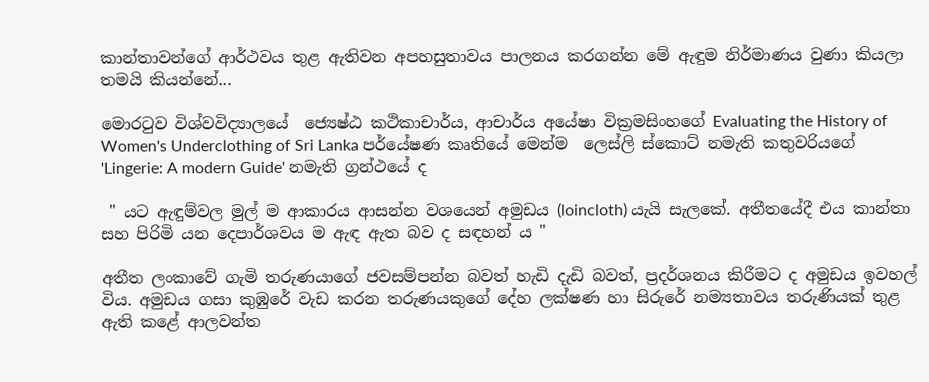කාන්තාවන්ගේ ආර්ථවය තුළ ඇතිවන අපහසුතාවය පාලනය කරගන්න මේ ඇඳුම නිර්මාණය වුණා කියලා තමයි කියන්නේ...

මොරටුව විශ්වවිද්‍යාලයේ  ජ්‍යෙෂ්ඨ කථිකාචාර්ය, ආචාර්ය අයේෂා වික්‍රමසිංහගේ Evaluating the History of Women's Underclothing of Sri Lanka පර්යේෂණ කෘතියේ මෙන්ම  ලෙස්ලි ස්කොට් නමැති කතුවරියගේ 'Lingerie: A modern Guide' නමැති ග්‍රන්ථයේ ද

 " යට ඇඳුම්වල මුල් ම ආකාරය ආසන්න වශයෙන් අමුඩය (loincloth) යැයි සැලකේ. අතීතයේදී එය කාන්තා සහ පිරිමි යන දෙපාර්ශවය ම ඇඳ ඇත බව ද සඳහන් ය "

අතීත ලංකාවේ ගැමි තරුණයාගේ ජවසම්පන්න බවත් හැඩි දැඩි බවත්, ප්‍රදර්ශනය කිරීමට ද අමුඩය ඉවහල් විය. අමුඩය ගසා කුඹුරේ වැඩ කරන තරුණයකුගේ දේහ ලක්ෂණ හා සිරුරේ නම්‍යතාවය තරුණියක් තුළ ඇති කළේ ආලවන්ත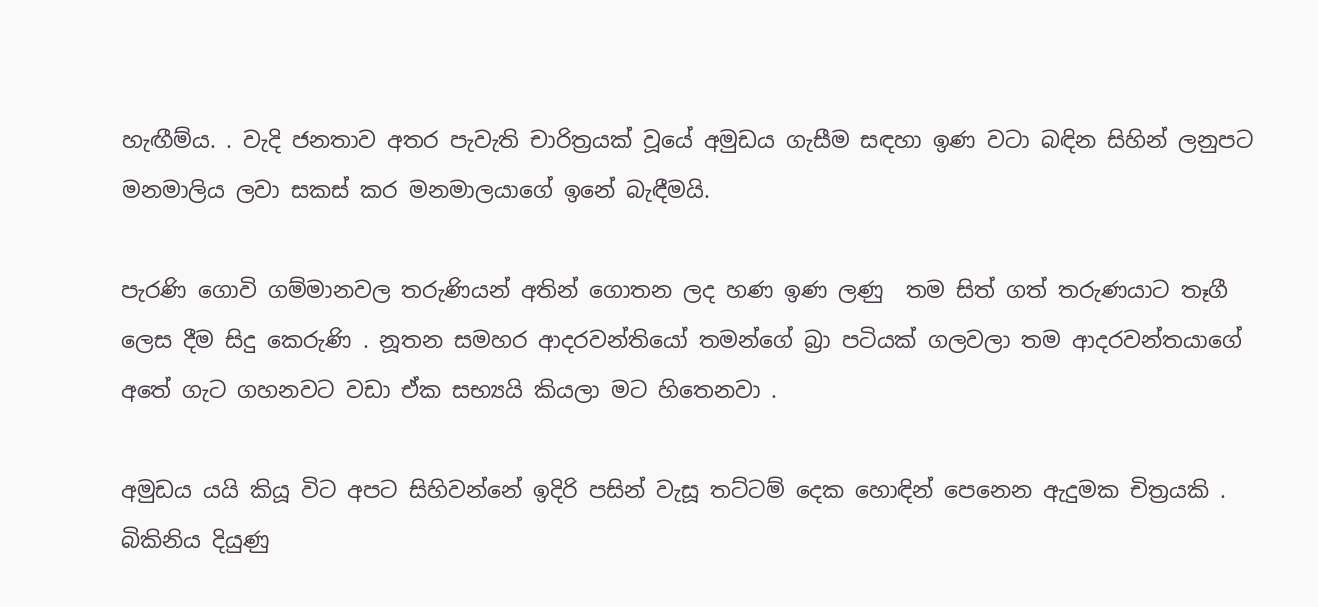හැඟීම්ය. . වැදි ජනතාව අතර පැවැති චාරිත්‍රයක් වූයේ අමුඩය ගැසීම සඳහා ඉණ වටා බඳින සිහින් ලනුපට  මනමාලිය ලවා සකස් කර මනමාලයාගේ ඉනේ බැඳීමයි.

පැරණි ගොවි ගම්මානවල තරුණියන් අතින් ගොතන ලද හණ ඉණ ලණු  තම සිත් ගත් තරුණයාට තෑගී ලෙස දීම සිදු කෙරුණි . නූතන සමහර ආදරවන්තියෝ තමන්ගේ බ්‍රා පටියක් ගලවලා තම ආදරවන්තයාගේ අතේ ගැට ගහනවට වඩා ඒක සභ්‍යයි කියලා මට හිතෙනවා .

අමුඩය යයි කියූ විට අපට සිහිවන්නේ ඉදිරි පසින් වැසූ තට්ටම් දෙක හොඳින් පෙනෙන ඇදුමක චිත්‍රයකි . බිකිනිය දියුණු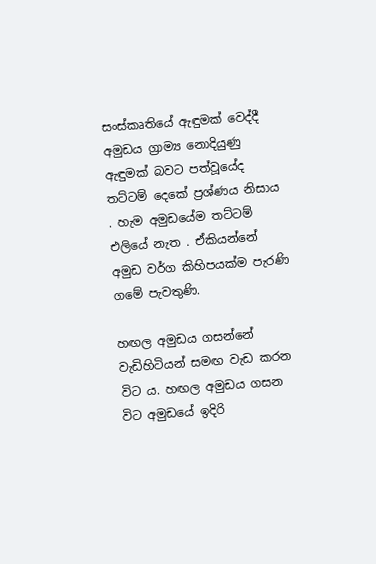සංස්කෘතියේ ඇඳුමක් වෙද්දී අමුඩය ග්‍රාම්‍ය නොදියුණු ඇඳුමක් බවට පත්වූයේද තට්ටම් දෙකේ ප්‍රශ්ණය නිසාය . හැම අමුඩයේම තට්ටම් එලියේ නැත . ඒකියන්නේ අමුඩ වර්ග කිහිපයක්ම පැරණි ගමේ පැවතුණි.

හඟල අමුඩය ගසන්නේ  වැඩිහිටියන් සමඟ වැඩ කරන විට ය. හඟල අමුඩය ගසන විට අමුඩයේ ඉදිරි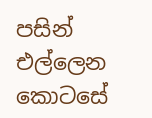පසින් එල්ලෙන කොටසේ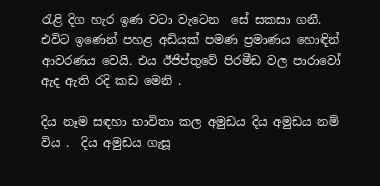රැළි දිග හැර ඉණ වටා වැටෙන  සේ සකසා ගනී. එවිට ඉණෙන් පහළ අඩියක් පමණ ප්‍රමාණය හොඳින් ආවරණය වෙයි. එය ඊජිප්තුවේ පිරමීඩ වල පාරාවෝ ඇද ඇති රදි කඩ මෙනි .

දිය නෑම සඳහා භාවිතා කල අමුඩය දිය අමුඩය නම් විය .  දිය අමුඩය ගැසූ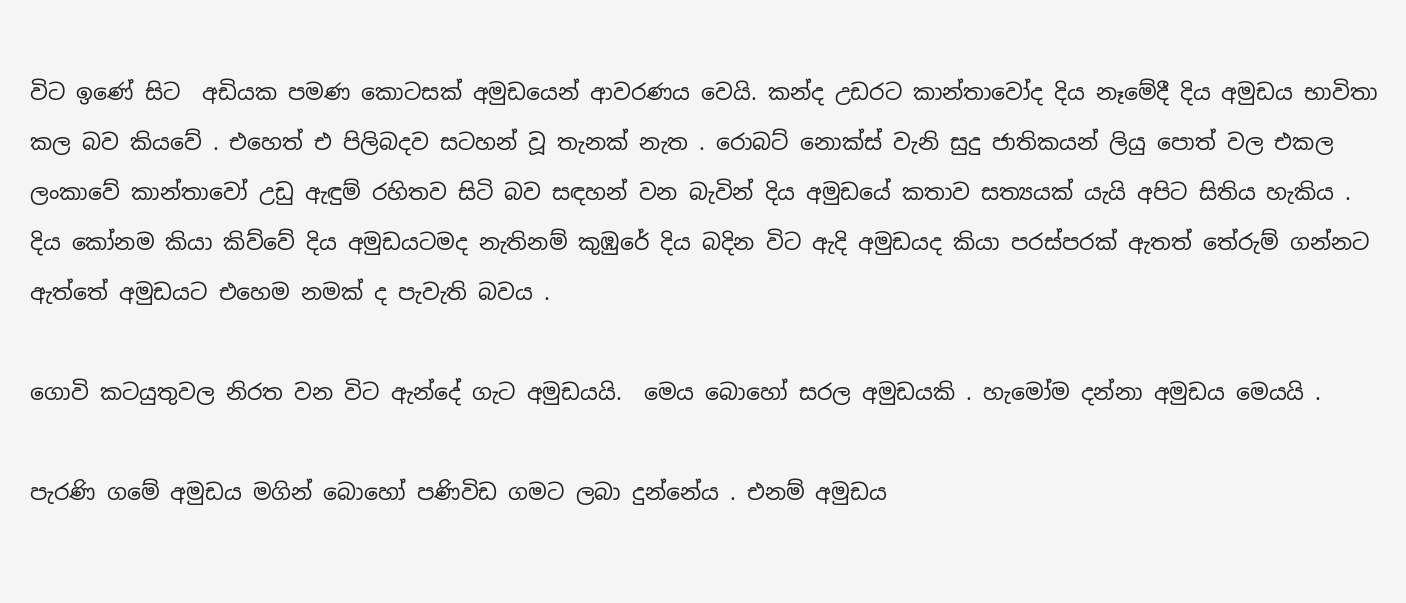විට ඉණේ සිට  අඩියක පමණ කොටසක් අමුඩයෙන් ආවරණය වෙයි. කන්ද උඩරට කාන්තාවෝද දිය නෑමේදී දිය අමුඩය භාවිතා කල බව කියවේ . එහෙත් එ පිලිබදව සටහන් වූ තැනක් නැත . රොබට් නොක්ස් වැනි සුදු ජාතිකයන් ලියු පොත් වල එකල ලංකාවේ කාන්තාවෝ උඩු ඇඳුම් රහිතව සිටි බව සඳහන් වන බැවින් දිය අමුඩයේ කතාව සත්‍යයක් යැයි අපිට සිතිය හැකිය . දිය කෝනම කියා කිව්වේ දිය අමුඩයටමද නැතිනම් කුඹුරේ දිය බදින විට ඇදි අමුඩයද කියා පරස්පරක් ඇතත් තේරුම් ගන්නට ඇත්තේ අමුඩයට එහෙම නමක් ද පැවැති බවය .

ගොවි කටයුතුවල නිරත වන විට ඇන්දේ ගැට අමුඩයයි.  මෙය බොහෝ සරල අමුඩයකි . හැමෝම දන්නා අමුඩය මෙයයි .

පැරණි ගමේ අමුඩය මගින් බොහෝ පණිවිඩ ගමට ලබා දුන්නේය . එනම් අමුඩය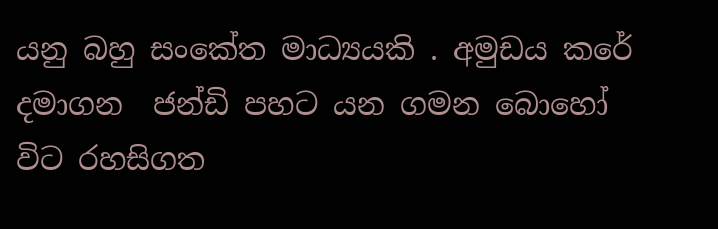යනු බහු සංකේත මාධ්‍යයකි . අමුඩය කරේ දමාගන  ජන්ඩි පහට යන ගමන බොහෝ විට රහසිගත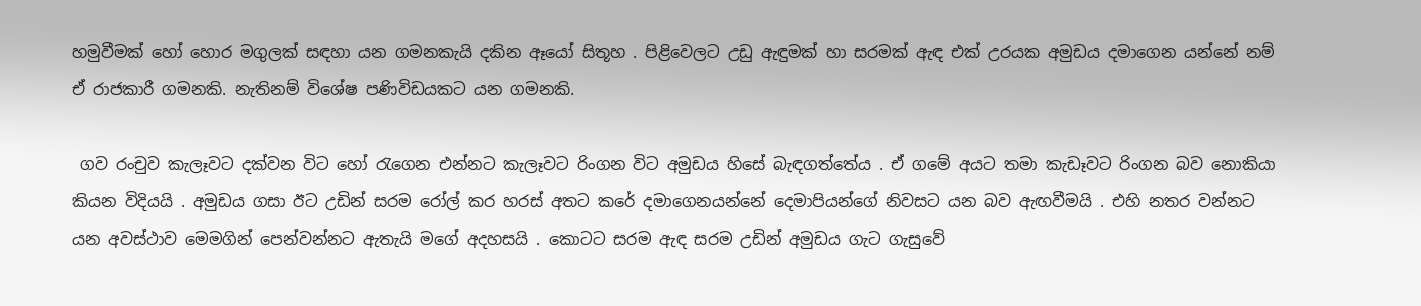හමුවීමක් හෝ හොර මගුලක් සඳහා යන ගමනකැයි දකින ඈයෝ සිතූහ . පිළිවෙලට උඩු ඇඳුමක් හා සරමක් ඇඳ එක් උරයක අමුඩය දමාගෙන යන්නේ නම් ඒ රාජකාරී ගමනකි. නැතිනම් විශේෂ පණිවිඩයකට යන ගමනකි.

 ගව රංචුව කැලෑවට දක්වන විට හෝ රැගෙන එන්නට කැලෑවට රිංගන විට අමුඩය හිසේ බැඳගත්තේය . ඒ ගමේ අයට තමා කැඩෑවට රිංගන බව නොකියා කියන විදියයි . අමුඩය ගසා ඊට උඩින් සරම රෝල් කර හරස් අතට කරේ දමාගෙනයන්නේ දෙමාපියන්ගේ නිවසට යන බව ඇඟවීමයි . එහි නතර වන්නට යන අවස්ථාව මෙමගින් පෙන්වන්නට ඇතැයි මගේ අදහසයි . කොටට සරම ඇඳ සරම උඩින් අමුඩය ගැට ගැසුවේ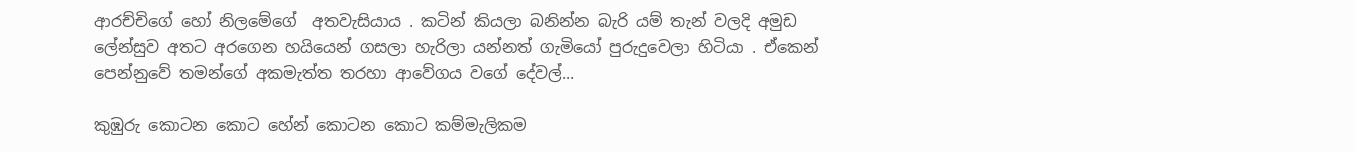ආරච්චිගේ හෝ නිලමේගේ  අතවැසියාය . කටින් කියලා බනින්න බැරි යම් තැන් වලදි අමුඩ ලේන්සුව අතට අරගෙන හයියෙන් ගසලා හැරිලා යන්නත් ගැමියෝ පුරුදුවෙලා හිටියා . ඒකෙන් පෙන්නුවේ තමන්ගේ අකමැත්ත තරහා ආවේගය වගේ දේවල්...

කුඹුරු කොටන කොට හේන් කොටන කොට කම්මැලිකම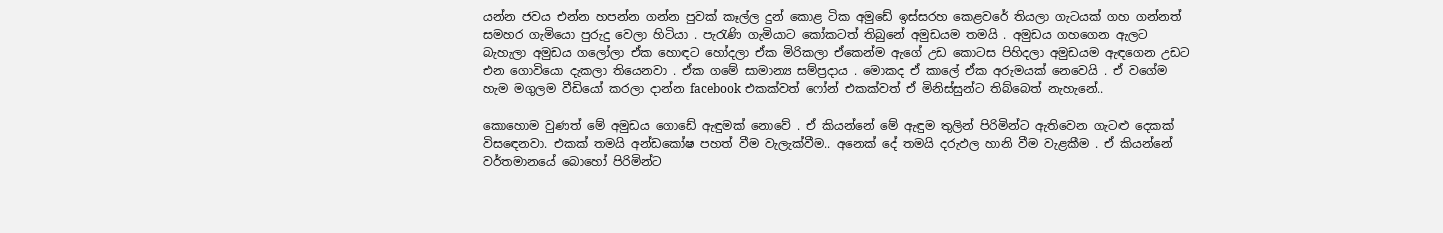යන්න ජවය එන්න හපන්න ගන්න පුවක් කෑල්ල දුන් කොළ ටික අමුඩේ ඉස්සරහ කෙළවරේ තියලා ගැටයක් ගහ ගන්නත් සමහර ගැමියො පුරුදු වෙලා හිටියා . පැරැණි ගැමියාට කෝකටත් තිබුනේ අමුඩයම තමයි . අමුඩය ගහගෙන ඇලට බැහැලා අමුඩය ගලෝලා ඒක හොඳට හෝදලා ඒක මිරිකලා ඒකෙන්ම ඇගේ උඩ කොටස පිහිදලා අමුඩයම ඇඳගෙන උඩට එන ගොවියො දැකලා තියෙනවා . ඒක ගමේ සාමාන්‍ය සම්ප්‍රදාය . මොකද ඒ කාලේ ඒක අරුමයක් නෙවෙයි . ඒ වගේම හැම මගුලම වීඩියෝ කරලා දාන්න facebook එකක්වත් ෆෝන් එකක්වත් ඒ මිනිස්සුන්ට තිබ්බෙත් නැහැනේ..

කොහොම වුණත් මේ අමුඩය ගොඩේ ඇඳුමක් නොවේ . ඒ කියන්නේ මේ ඇඳුම තුලින් පිරිමින්ට ඇතිවෙන ගැටළු දෙකක් විසඳෙනවා. එකක් තමයි අන්ඩකෝෂ පහත් වීම වැලැක්වීම.. අනෙක් දේ තමයි දරුඵල හානි වීම වැළකීම . ඒ කියන්නේ වර්තමානයේ බොහෝ පිරිමින්ට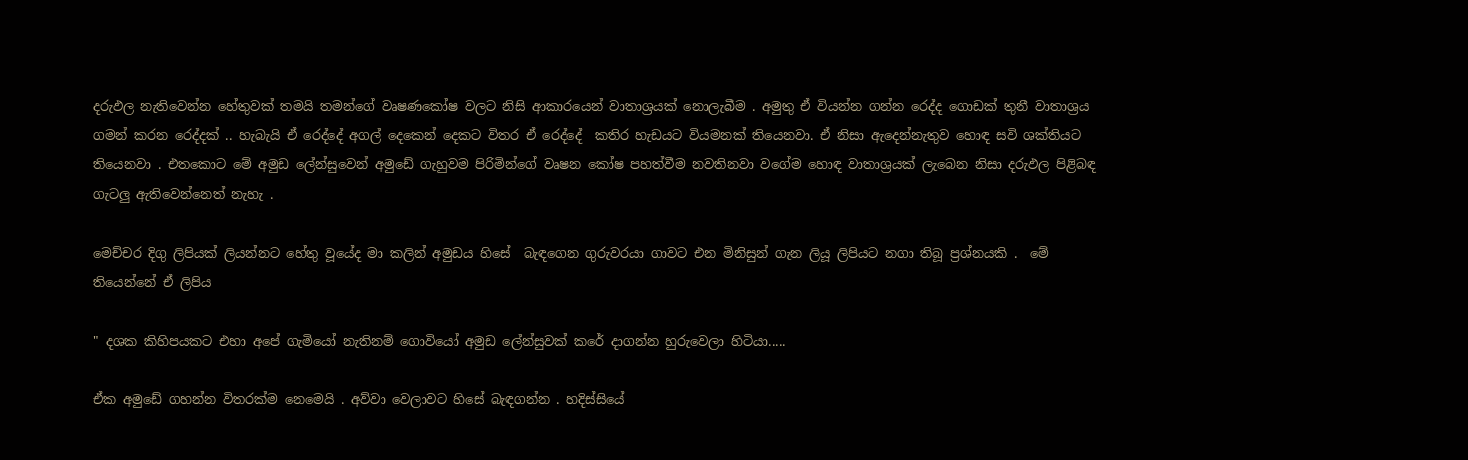දරුඵල නැතිවෙන්න හේතුවක් තමයි තමන්ගේ වෘෂණකෝෂ වලට නිසි ආකාරයෙන් වාතාශ්‍රයක් නොලැබීම . අමුතු ඒ වියන්න ගන්න රෙද්ද ගොඩක් තුනී වාතාශ්‍රය ගමන් කරන රෙද්දක් .. හැබැයි ඒ රෙද්දේ අගල් දෙකෙන් දෙකට විතර ඒ රෙද්දේ  කතිර හැඩයට වියමනක් තියෙනවා. ඒ නිසා ඇදෙන්නැතුව හොඳ සවි ශක්තියට තියෙනවා . එතකොට මේ අමුඩ ලේන්සුවෙන් අමුඩේ ගැහුවම පිරිමින්ගේ වෘෂන කෝෂ පහත්වීම නවතිනවා වගේම හොඳ වාතාශ්‍රයක් ලැබෙන නිසා දරුඵල පිළිබඳ ගැටලු ඇතිවෙන්නෙත් නැහැ .

මෙච්චර දිගු ලිපියක් ලියන්නට හේතු වූයේද මා කලින් අමුඩය හිසේ  බැඳගෙන ගුරුවරයා ගාවට එන මිනිසුන් ගැන ලියූ ලිපියට නගා තිබූ ප්‍රශ්නයකි .  මේ තියෙන්නේ ඒ ලිපිය

" දශක කිහිපයකට එහා අපේ ගැමියෝ නැතිනම් ගොවියෝ අමුඩ ලේන්සුවක් කරේ දාගන්න හුරුවෙලා හිටියා.....

ඒක අමුඩේ ගහන්න විතරක්ම නෙමෙයි . අව්වා වෙලාවට හිසේ බැඳගන්න . හදිස්සියේ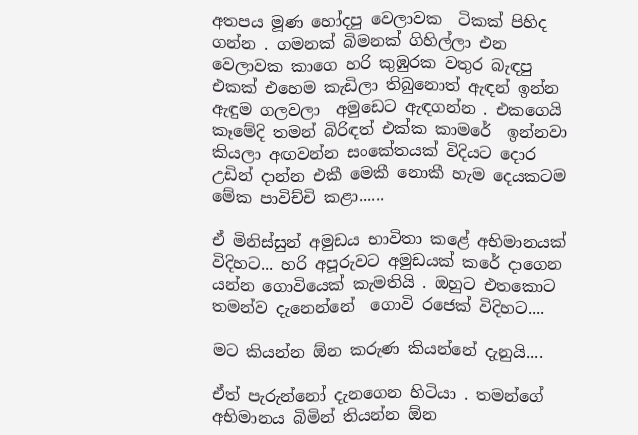අතපය මූණ හෝදපු වෙලාවක  ටිකක් පිහිද ගන්න . ගමනක් බිමනක් ගිහිල්ලා එන වෙලාවක කාගෙ හරි කුඹුරක වතුර බැඳපු එකක් එහෙම කැඩිලා තිබුනොත් ඇඳන් ඉන්න ඇඳුම ගලවලා  අමුඩෙට ඇඳගන්න . එකගෙයි කෑමේදි තමන් බිරිඳත් එක්ක කාමරේ  ඉන්නවා කියලා අඟවන්න සංකේතයක් විදියට දොර උඩින් දාන්න එකී මෙකී නොකී හැම දෙයකටම මේක පාවිච්චි කළා......

ඒ මිනිස්සුන් අමුඩය භාවිතා කළේ අභිමානයක් විදිහට... හරි අපූරුවට අමුඩයක් කරේ දාගෙන යන්න ගොවියෙක් කැමතියි . ඔහුට එතකොට තමන්ව දැනෙන්නේ  ගොවි රජෙක් විදිහට....

මට කියන්න ඕන කරුණ කියන්නේ දැනුයි....

ඒත් පැරුන්නෝ දැනගෙන හිටියා . තමන්ගේ අභිමානය බිමින් තියන්න ඕන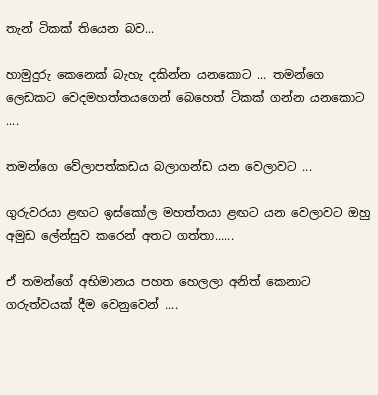තැන් ටිකක් තියෙන බව...

හාමුදුරු කෙනෙක් බැහැ දකින්න යනකොට ... තමන්ගෙ ලෙඩකට වෙදමහත්තයගෙන් බෙහෙත් ටිකක් ගන්න යනකොට ....

තමන්ගෙ වේලාපත්කඩය බලාගන්ඩ යන වෙලාවට ...

ගුරුවරයා ළඟට ඉස්කෝල මහත්තයා ළඟට යන වෙලාවට ඔහු අමුඩ ලේන්සුව කරෙන් අතට ගත්තා......

ඒ තමන්ගේ අභිමානය පහත හෙලලා අනිත් කෙනාට ගරුත්වයක් දීම වෙනුවෙන් ....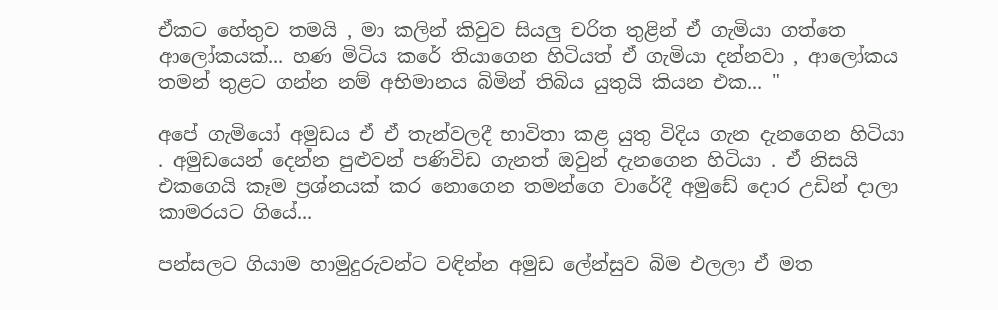ඒකට හේතුව තමයි , මා කලින් කිවුව සියලු චරිත තුළින් ඒ ගැමියා ගත්තෙ ආලෝකයක්... හණ මිටිය කරේ තියාගෙන හිටියත් ඒ ගැමියා දන්නවා , ආලෝකය තමන් තුළට ගන්න නම් අභිමානය බිමින් තිබිය යුතුයි කියන එක... "

අපේ ගැමියෝ අමුඩය ඒ ඒ තැන්වලදී භාවිතා කළ යුතු විදිය ගැන දැනගෙන හිටියා . අමුඩයෙන් දෙන්න පුළුවන් පණිවිඩ ගැනත් ඔවුන් දැනගෙන හිටියා . ඒ නිසයි එකගෙයි කෑම ප්‍රශ්නයක් කර නොගෙන තමන්ගෙ වාරේදී අමුඩේ දොර උඩින් දාලා කාමරයට ගියේ...

පන්සලට ගියාම හාමුදුරුවන්ට වඳින්න අමුඩ ලේන්සුව බිම එලලා ඒ මත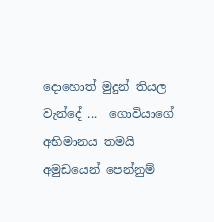දොහොත් මුදුන් තියල වැන්දේ ...  ගොවියාගේ අභිමානය තමයි අමුඩයෙන් පෙන්නුම්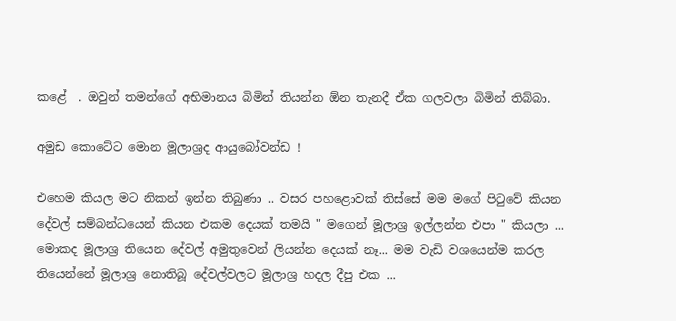කළේ  . ඔවුන් තමන්ගේ අභිමානය බිමින් තියන්න ඕන තැනදී ඒක ගලවලා බිමින් තිබ්බා.

අමුඩ කොටේට මොන මූලාශ්‍රද ආයුබෝවන්ඩ !

එහෙම කියල මට නිකන් ඉන්න තිබුණා .. වසර පහළොවක් තිස්සේ මම මගේ පිටුවේ කියන දේවල් සම්බන්ධයෙන් කියන එකම දෙයක් තමයි " මගෙන් මූලාශ්‍ර ඉල්ලන්න එපා " කියලා ... මොකද මූලාශ්‍ර තියෙන දේවල් අමුතුවෙන් ලියන්න දෙයක් නෑ... මම වැඩි වශයෙන්ම කරල තියෙන්නේ මූලාශ්‍ර නොතිබූ දේවල්වලට මූලාශ්‍ර හදල දීපු එක ...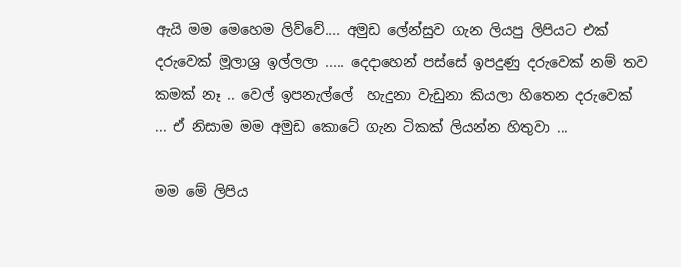ඇයි මම මෙහෙම ලිව්වේ.... අමුඩ ලේන්සුව ගැන ලියපු ලිපියට එක් දරුවෙක් මූලාශ්‍ර ඉල්ලලා ..... දෙදාහෙන් පස්සේ ඉපදුණු දරුවෙක් නම් තව කමක් නෑ .. වෙල් ඉපනැල්ලේ  හැදුනා වැඩුනා කියලා හිතෙන දරුවෙක් ... ඒ නිසාම මම අමුඩ කොටේ ගැන ටිකක් ලියන්න හිතුවා ...

මම මේ ලිපිය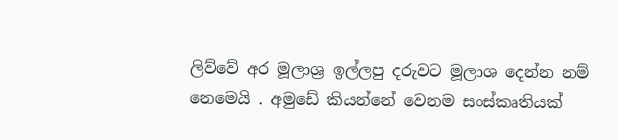ලිව්වේ අර මූලාශ්‍ර ඉල්ලපු දරුවට මූලාශ දෙන්න නම් නෙමෙයි . අමුඩේ කියන්නේ වෙනම සංස්කෘතියක්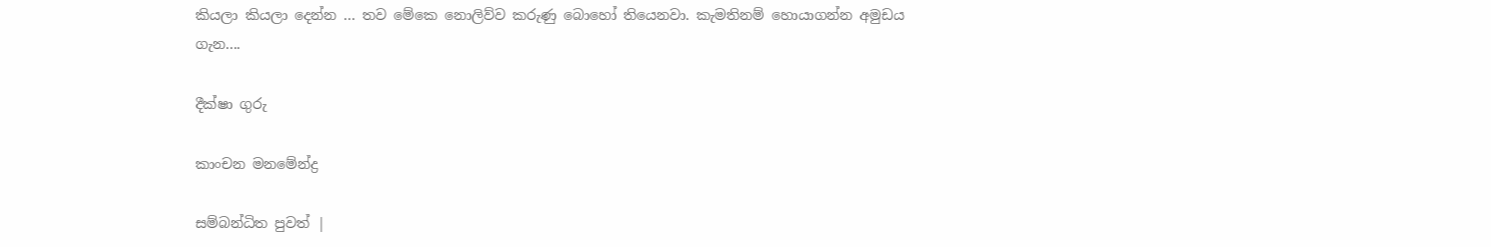කියලා කියලා දෙන්න ... තව මේකෙ නොලිව්ව කරුණු බොහෝ තියෙනවා. කැමතිනම් හොයාගන්න අමුඩය ගැන....

දීක්ෂා ගුරු

කාංචන මනමේන්ද්‍ර

සම්බන්ධිත පුවත් |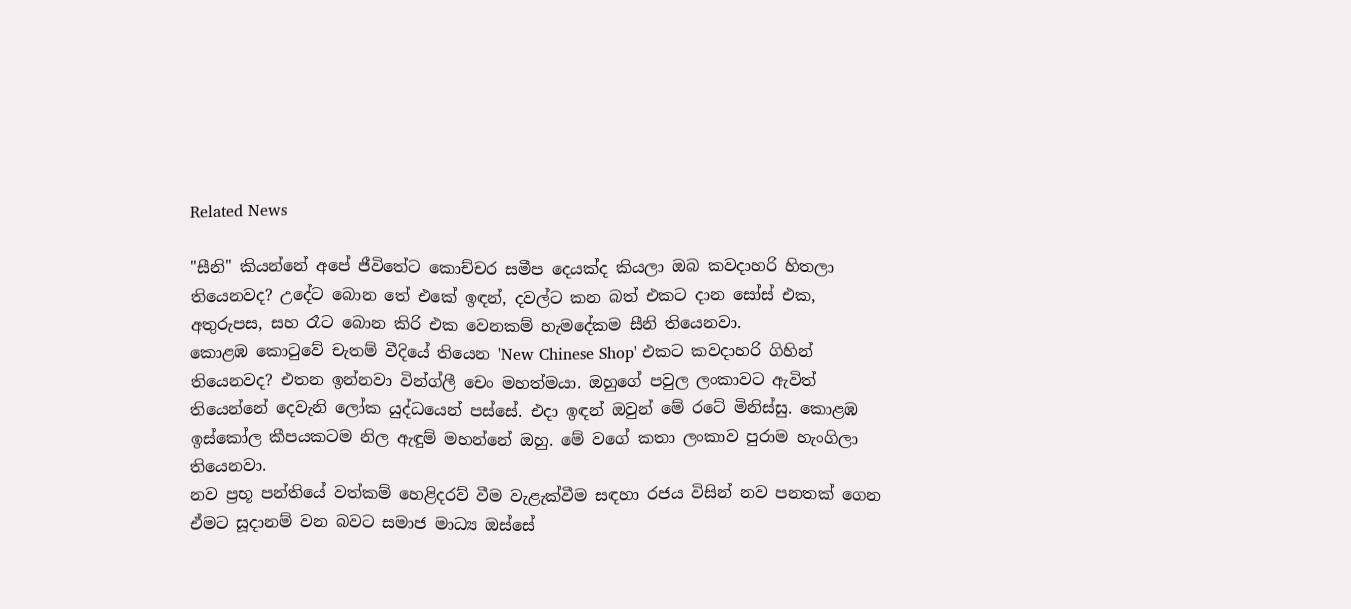Related News

"සීනි" කියන්නේ අපේ ජීවිතේට කොච්චර සමීප දෙයක්ද කියලා ඔබ කවදාහරි හිතලා තියෙනවද? උදේට බොන තේ එකේ ඉඳන්, දවල්ට කන බත් එකට දාන සෝස් එක, අතුරුපස, සහ රෑට බොන කිරි එක වෙනකම් හැමදේකම සීනි තියෙනවා.
කොළඹ කොටුවේ චැතම් වීදියේ තියෙන 'New Chinese Shop' එකට කවදාහරි ගිහින් තියෙනවද? එතන ඉන්නවා වින්ග්ලී චෙං මහත්මයා. ඔහුගේ පවුල ලංකාවට ඇවිත් තියෙන්නේ දෙවැනි ලෝක යුද්ධයෙන් පස්සේ. එදා ඉඳන් ඔවුන් මේ රටේ මිනිස්සු. කොළඹ ඉස්කෝල කීපයකටම නිල ඇඳුම් මහන්නේ ඔහු. මේ වගේ කතා ලංකාව පුරාම හැංගිලා තියෙනවා.
නව ප්‍රභූ පන්තියේ වත්කම් හෙළිදරව් වීම වැළැක්වීම සඳහා රජය විසින් නව පනතක් ගෙන ඒමට සූදානම් වන බවට සමාජ මාධ්‍ය ඔස්සේ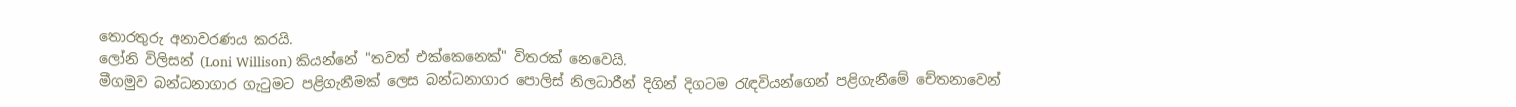තොරතුරු අනාවරණය කරයි.
ලෝනි විලිසන් (Loni Willison) කියන්නේ "තවත් එක්කෙනෙක්" විතරක් නෙවෙයි.
මීගමුව බන්ධනාගාර ගැටුමට පළිගැනීමක් ලෙස බන්ධනාගාර පොලිස් නිලධාරීන් දිගින් දිගටම රැඳවියන්ගෙන් පළිගැනීමේ චේතනාවෙන්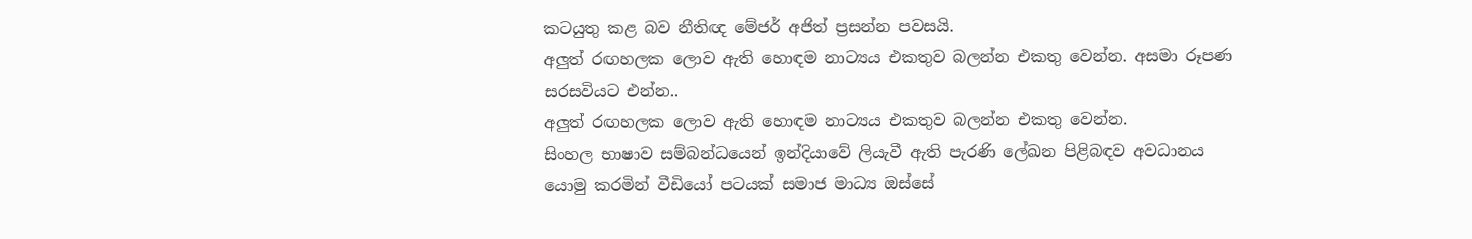කටයුතු කළ බව නීතිඥ මේජර් අජිත් ප්‍රසන්න පවසයි.
අලුත් රඟහලක ලොව ඇති හොඳම නාට්‍යය එකතුව බලන්න එකතු වෙන්න. අසමා රූපණ සරසවියට එන්න..
අලුත් රඟහලක ලොව ඇති හොඳම නාට්‍යය එකතුව බලන්න එකතු වෙන්න.
සිංහල භාෂාව සම්බන්ධයෙන් ඉන්දියාවේ ලියැවී ඇති පැරණි ලේඛන පිළිබඳව අවධානය යොමු කරමින් වීඩියෝ පටයක් සමාජ මාධ්‍ය ඔස්සේ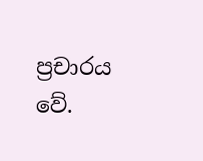ප්‍රචාරය වේ.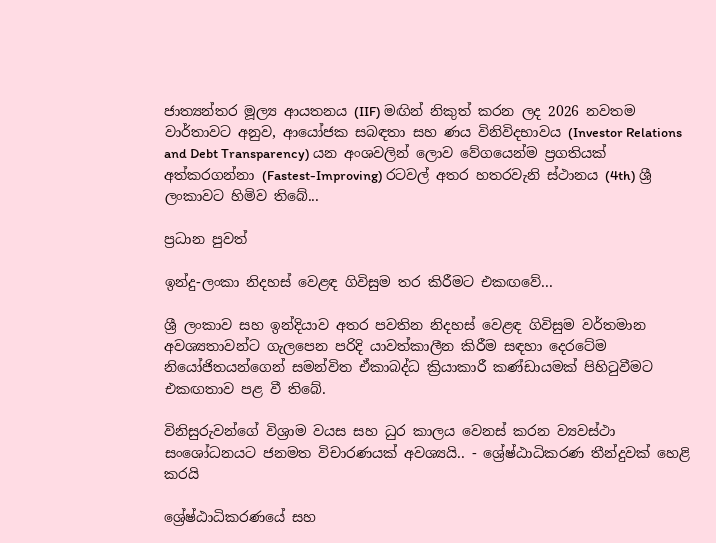ජාත්‍යන්තර මූල්‍ය ආයතනය (IIF) මඟින් නිකුත් කරන ලද 2026 නවතම වාර්තාවට අනුව, ආයෝජක සබඳතා සහ ණය විනිවිදභාවය (Investor Relations and Debt Transparency) යන අංශවලින් ලොව වේගයෙන්ම ප්‍රගතියක් අත්කරගන්නා (Fastest-Improving) රටවල් අතර හතරවැනි ස්ථානය (4th) ශ්‍රී ලංකාවට හිමිව තිබේ...

ප්‍රධාන පුවත්

ඉන්දු-ලංකා නිදහස් වෙළඳ ගිවිසුම තර කිරීමට එකඟවේ...

ශ්‍රී ලංකාව සහ ඉන්දියාව අතර පවතින නිදහස් වෙළඳ ගිවිසුම වර්තමාන අවශ්‍යතාවන්ට ගැලපෙන පරිදි යාවත්කාලීන කිරීම සඳහා දෙරටේම නියෝජිතයන්ගෙන් සමන්විත ඒකාබද්ධ ක්‍රියාකාරී කණ්ඩායමක් පිහිටුවීමට එකඟතාව පළ වී තිබේ.

විනිසුරුවන්ගේ විශ්‍රාම වයස සහ ධුර කාලය වෙනස් කරන ව්‍යවස්ථා සංශෝධනයට ජනමත විචාරණයක් අවශ්‍යයි.. - ශ්‍රේෂ්ඨාධිකරණ තීන්දුවක් හෙළි කරයි

ශ්‍රේෂ්ඨාධිකරණයේ සහ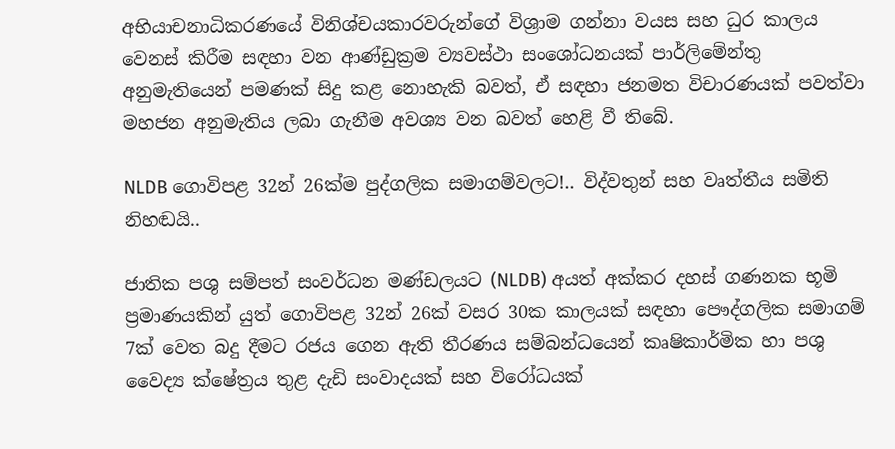අභියාචනාධිකරණයේ විනිශ්චයකාරවරුන්ගේ විශ්‍රාම ගන්නා වයස සහ ධුර කාලය වෙනස් කිරීම සඳහා වන ආණ්ඩුක්‍රම ව්‍යවස්ථා සංශෝධනයක් පාර්ලිමේන්තු අනුමැතියෙන් පමණක් සිදු කළ නොහැකි බවත්, ඒ සඳහා ජනමත විචාරණයක් පවත්වා මහජන අනුමැතිය ලබා ගැනීම අවශ්‍ය වන බවත් හෙළි වී තිබේ.

NLDB ගොවිපළ 32න් 26ක්ම පුද්ගලික සමාගම්වලට!.. විද්වතුන් සහ වෘත්තීය සමිති නිහඬයි..

ජාතික පශු සම්පත් සංවර්ධන මණ්ඩලයට (NLDB) අයත් අක්කර දහස් ගණනක භූමි ප්‍රමාණයකින් යුත් ගොවිපළ 32න් 26ක් වසර 30ක කාලයක් සඳහා පෞද්ගලික සමාගම් 7ක් වෙත බදු දීමට රජය ගෙන ඇති තීරණය සම්බන්ධයෙන් කෘෂිකාර්මික හා පශු වෛද්‍ය ක්ෂේත්‍රය තුළ දැඩි සංවාදයක් සහ විරෝධයක්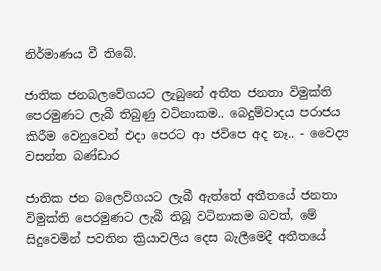නිර්මාණය වී තිබේ.

ජාතික ජනබලවේගයට ලැබුනේ අතීත ජනතා විමුක්ති පෙරමුණට ලැබී තිබුණු වටිනාකම.. බෙදුම්වාදය පරාජය කිරීම වෙනුවෙන් එදා පෙරට ආ ජවිපෙ අද නෑ.. - වෛද්‍ය වසන්ත බණ්ඩාර

ජාතික ජන බලෙව්ගයට ලැබී ඇත්තේ අතීතයේ ජනතා විමුක්ති පෙරමුණට ලැබී තිබූ වටිනාකම බවත්, මේ සිදුවෙමින් පවතින ක්‍රියාවලිය දෙස බැලීමෙදී අතීතයේ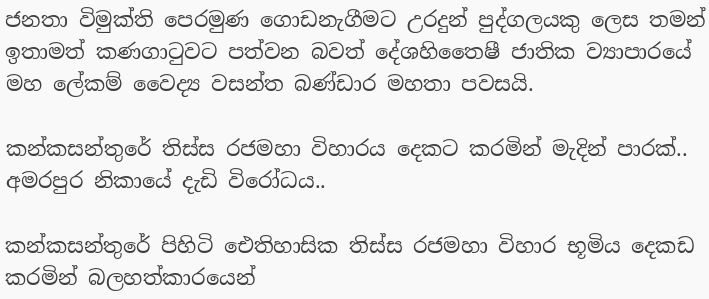ජනතා විමුක්ති පෙරමුණ ගොඩනැගීමට උරදුන් පුද්ගලයකු ලෙස තමන් ඉතාමත් කණගාටුවට පත්වන බවත් දේශහිතෛෂී ජාතික ව්‍යාපාරයේ මහ ලේකම් වෛද්‍ය වසන්ත බණ්ඩාර මහතා පවසයි.

කන්කසන්තුරේ තිස්ස රජමහා විහාරය දෙකට කරමින් මැදින් පාරක්.. අමරපුර නිකායේ දැඩි විරෝධය..

කන්කසන්තුරේ පිහිටි ඓතිහාසික තිස්ස රජමහා විහාර භූමිය දෙකඩ කරමින් බලහත්කාරයෙන්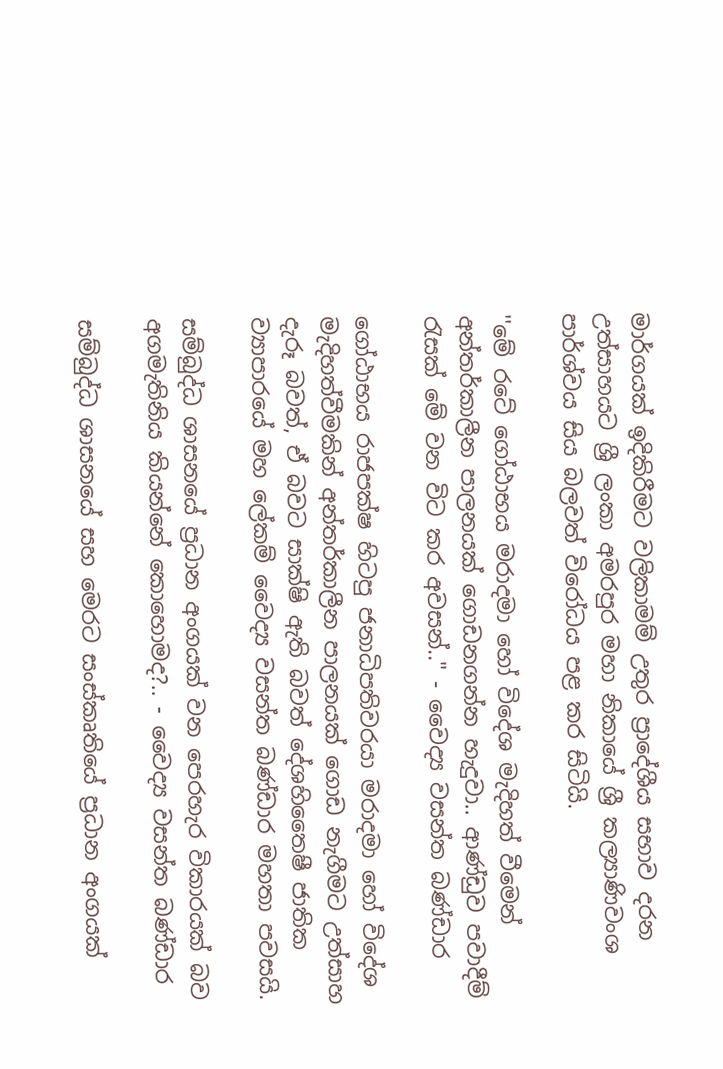මාර්ගයක් ඉදිකිරීමට වලිකාමම් උතුර ප්‍රාදේශීය සභාව දරන උත්සාහයට ශ්‍රී ලංකා අමරපුර මහා නිකායේ ශ්‍රී කල්‍යාණිවංශ පාර්ශ්වය සිය බලවත් විරෝධය පළ කර සිටියි.

''මේ රටේ ගෝඨාභය මරාදමා හෝ විදේශ මැදිහත් වීමෙන් අන්තර්කාලීන පාලනයක් ගොඩනගන්න හැදුවා.. ආණ්ඩුව පවාදීම් රැසක් මේ වන විට කර අවසන්.." - වෛද්‍ය වසන්ත බණ්ඩාර

ගෝඨාභය රාජපක්ෂ හිටපු ජනාධිපතිවරයා මරාදමා හෝ විදේශ මැදිහත්වීමකින් අන්තර්කාලීන පාලනයක් ගොඩ නැගීමට උත්සාහ දැරූ බවත්, ඒ බවට සාක්ෂි ඇති බවත් දේශහිතෛෂී ජාතික ව්‍යාපාරයේ මහ ලේකම් වෛද්‍ය වසන්ත බණ්ඩාර මහතා පවසයි.

සම්බුද්ධ ශාසනයේ ප්‍රධාන අංගයක් වන පෙරහැර විකාරයක් බව අගමැතිනිය කියන්නේ කොහොමද?.. - වෛද්‍ය වසන්ත බණ්ඩාර

සම්බුද්ධ ශාසනයේ සහ මෙරට සංස්කෘතියේ ප්‍රධාන අංගයක්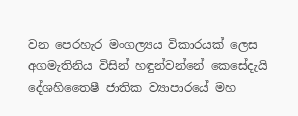වන පෙරහැර මංගල්‍යය විකාරයක් ලෙස අගමැතිනිය විසින් හඳුන්වන්නේ කෙසේදැයි දේශහිතෛෂී ජාතික ව්‍යාපාරයේ මහ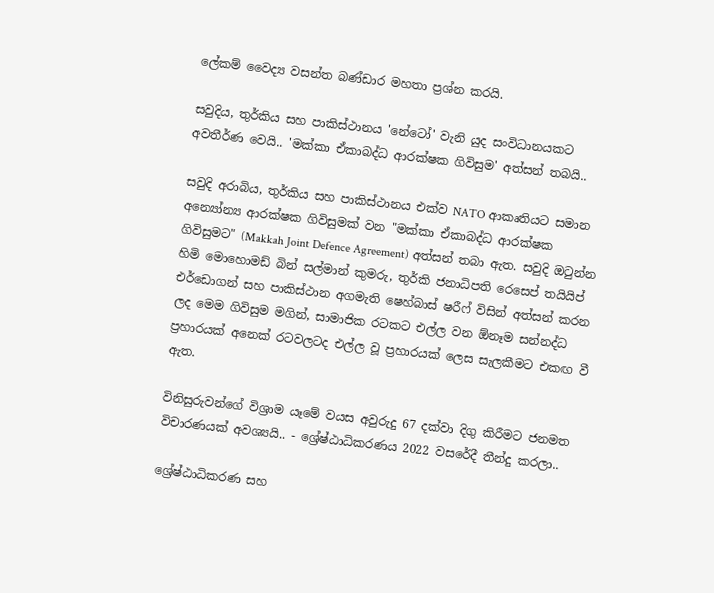ලේකම් වෛද්‍ය වසන්ත බණ්ඩාර මහතා ප්‍රශ්න කරයි.

සවුදිය, තුර්කිය සහ පාකිස්ථානය 'නේටෝ' වැනි යුද සංවිධානයකට අවතීර්ණ වෙයි.. 'මක්කා ඒකාබද්ධ ආරක්ෂක ගිවිසුම' අත්සන් තබයි..

සවුදි අරාබිය, තුර්කිය සහ පාකිස්ථානය එක්ව NATO ආකෘතියට සමාන අන්‍යෝන්‍ය ආරක්ෂක ගිවිසුමක් වන "මක්කා ඒකාබද්ධ ආරක්ෂක ගිවිසුමට" (Makkah Joint Defence Agreement) අත්සන් තබා ඇත. සවුදි ඔටුන්න හිමි මොහොමඩ් බින් සල්මාන් කුමරු, තුර්කි ජනාධිපති රෙසෙප් තයියිප් එර්ඩොගන් සහ පාකිස්ථාන අගමැති ෂෙහ්බාස් ෂරීෆ් විසින් අත්සන් කරන ලද මෙම ගිවිසුම මගින්, සාමාජික රටකට එල්ල වන ඕනෑම සන්නද්ධ ප්‍රහාරයක් අනෙක් රටවලටද එල්ල වූ ප්‍රහාරයක් ලෙස සැලකීමට එකඟ වී ඇත.

විනිසුරුවන්ගේ විශ්‍රාම යෑමේ වයස අවුරුදු 67 දක්වා දිගු කිරීමට ජනමත විචාරණයක් අවශ්‍යයි.. - ශ්‍රේෂ්ඨාධිකරණය 2022 වසරේදී තීන්දු කරලා..

ශ්‍රේෂ්ඨාධිකරණ සහ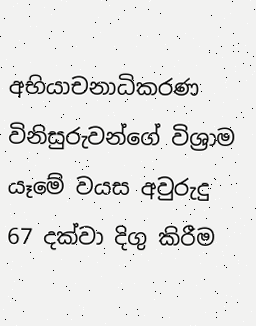අභියාචනාධිකරණ විනිසුරුවන්ගේ විශ්‍රාම යෑමේ වයස අවුරුදු 67 දක්වා දිගු කිරීම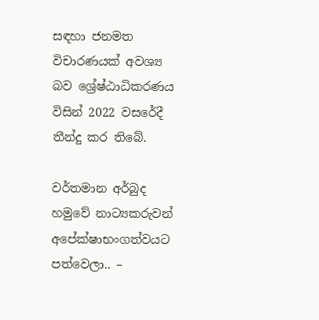සඳහා ජනමත විචාරණයක් අවශ්‍ය බව ශ්‍රේෂ්ඨාධිකරණය විසින් 2022 වසරේදී තීන්දු කර තිබේ.

වර්තමාන අර්බුද හමුවේ නාට්‍යකරුවන් අපේක්ෂාභංගත්වයට පත්වෙලා.. –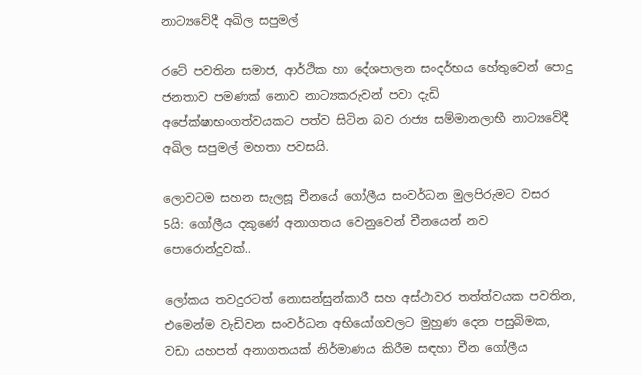නාට්‍යවේදී අඛිල සපුමල්

රටේ පවතින සමාජ, ආර්ථික හා දේශපාලන සංදර්භය හේතුවෙන් පොදු ජනතාව පමණක් නොව නාට්‍යකරුවන් පවා දැඩි අපේක්ෂාභංගත්වයකට පත්ව සිටින බව රාජ්‍ය සම්මානලාභී නාට්‍යවේදී අඛිල සපුමල් මහතා පවසයි.

ලොවටම සහන සැලසූ චීනයේ ගෝලීය සංවර්ධන මුලපිරුමට වසර 5යි: ගෝලීය දකුණේ අනාගතය වෙනුවෙන් චීනයෙන් නව පොරොන්දුවක්..

ලෝකය තවදුරටත් නොසන්සුන්කාරී සහ අස්ථාවර තත්ත්වයක පවතින, එමෙන්ම වැඩිවන සංවර්ධන අභියෝගවලට මුහුණ දෙන පසුබිමක, වඩා යහපත් අනාගතයක් නිර්මාණය කිරීම සඳහා චීන ගෝලීය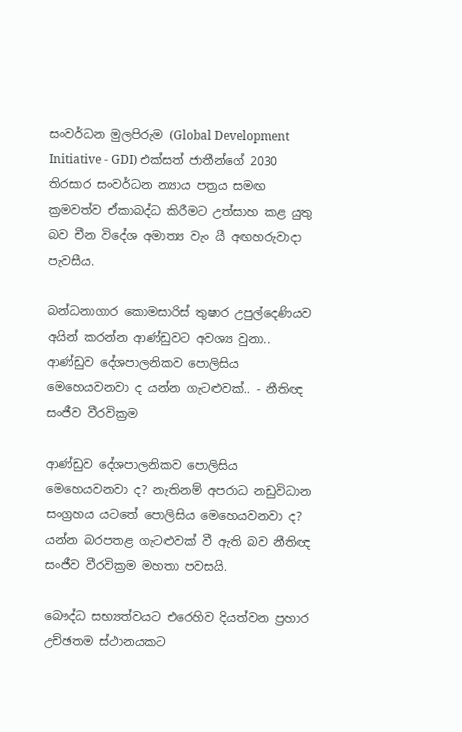සංවර්ධන මුලපිරුම (Global Development Initiative - GDI) එක්සත් ජාතීන්ගේ 2030 තිරසාර සංවර්ධන න්‍යාය පත්‍රය සමඟ ක්‍රමවත්ව ඒකාබද්ධ කිරීමට උත්සාහ කළ යුතු බව චීන විදේශ අමාත්‍ය වැං යී අඟහරුවාදා පැවසීය.

බන්ධනාගාර කොමසාරිස් තුෂාර උපුල්දෙණියව අයින් කරන්න ආණ්ඩුවට අවශ්‍ය වුනා.. ආණ්ඩුව දේශපාලනිකව පොලිසිය මෙහෙයවනවා ද යන්න ගැටළුවක්.. - නීතිඥ සංජීව වීරවික්‍රම

ආණ්ඩුව දේශපාලනිකව පොලිසිය මෙහෙයවනවා ද? නැතිනම් අපරාධ නඩුවිධාන සංග්‍රහය යටතේ පොලිසිය මෙහෙයවනවා ද? යන්න බරපතළ ගැටළුවක් වී ඇති බව නීතිඥ සංජීව වීරවික්‍රම මහතා පවසයි.

බෞද්ධ සභ්‍යත්වයට එරෙහිව දියත්වන ප්‍රහාර උච්ඡතම ස්ථානයකට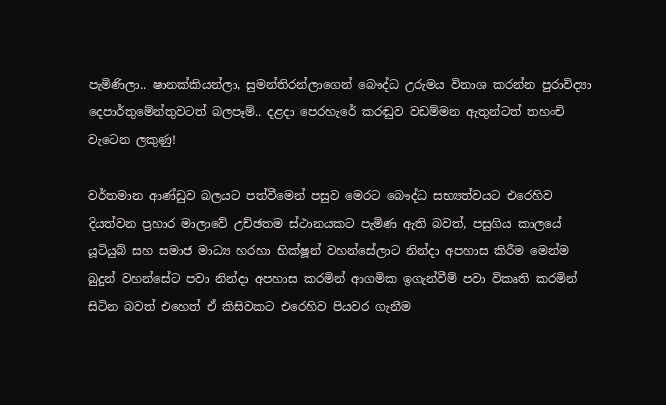පැමිණිලා.. ෂානක්කියන්ලා, සුමන්තිරන්ලාගෙන් බෞද්ධ උරුමය විනාශ කරන්න පුරාවිද්‍යා දෙපාර්තුමේන්තුවටත් බලපෑම්.. දළදා පෙරහැරේ කරඬුව වඩම්මන ඇතුන්ටත් තහංචි වැටෙන ලකුණු!

වර්තමාන ආණ්ඩුව බලයට පත්වීමෙන් පසුව මෙරට බෞද්ධ සභ්‍යත්වයට එරෙහිව දියත්වන ප්‍රහාර මාලාවේ උච්ඡතම ස්ථානයකට පැමිණ ඇති බවත්, පසුගිය කාලයේ යූටියුබ් සහ සමාජ මාධ්‍ය හරහා භික්ෂූන් වහන්සේලාට නින්දා අපහාස කිරීම මෙන්ම බුදුන් වහන්සේට පවා නින්දා අපහාස කරමින් ආගමික ඉගැන්වීම් පවා විකෘති කරමින් සිටින බවත් එහෙත් ඒ කිසිවකට එරෙහිව පියවර ගැනීම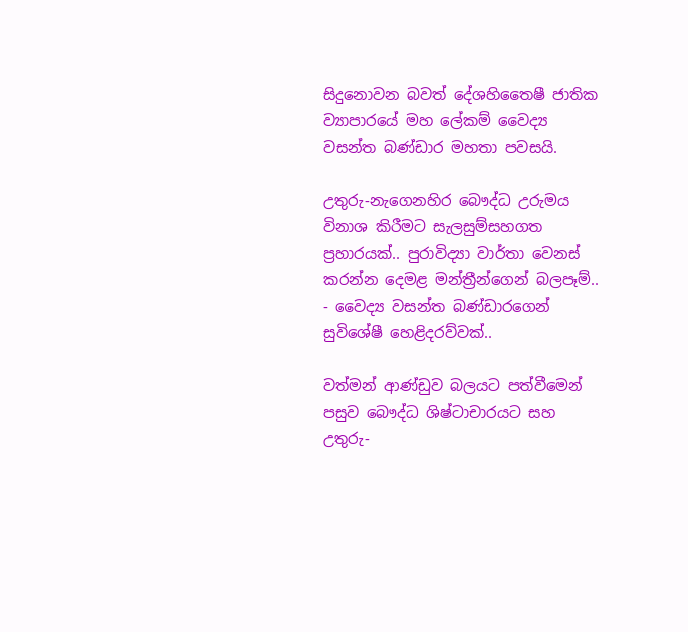සිදුනොවන බවත් දේශහිතෛෂී ජාතික ව්‍යාපාරයේ මහ ලේකම් වෛද්‍ය වසන්ත බණ්ඩාර මහතා පවසයි.

උතුරු-නැගෙනහිර බෞද්ධ උරුමය විනාශ කිරීමට සැලසුම්සහගත ප්‍රහාරයක්.. පුරාවිද්‍යා වාර්තා වෙනස් කරන්න දෙමළ මන්ත්‍රීන්ගෙන් බලපෑම්.. - වෛද්‍ය වසන්ත බණ්ඩාරගෙන් සුවිශේෂී හෙළිදරව්වක්..

වත්මන් ආණ්ඩුව බලයට පත්වීමෙන් පසුව බෞද්ධ ශිෂ්ටාචාරයට සහ උතුරු-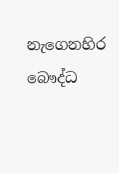නැගෙනහිර බෞද්ධ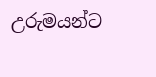උරුමයන්ට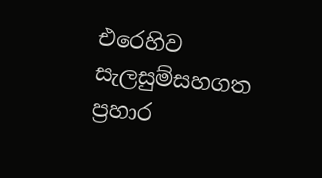එරෙහිව සැලසුම්සහගත ප්‍රහාර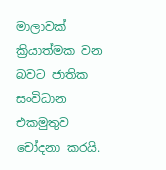මාලාවක් ක්‍රියාත්මක වන බවට ජාතික සංවිධාන එකමුතුව චෝදනා කරයි.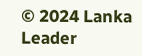© 2024 Lanka Leader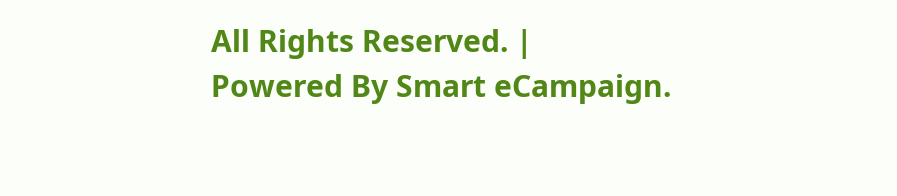All Rights Reserved. |
Powered By Smart eCampaign.